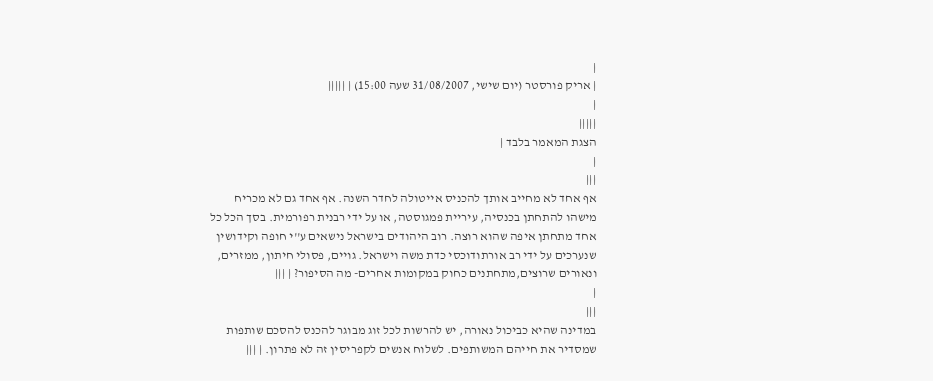|
| אריק פורסטר (יום שישי, 31/08/2007 שעה 15:00) | |||||
|
|||||
הצגת המאמר בלבד |
|
|||
אף אחד לא מחייב אותך להכניס אייטולה לחדר השנה. אף אחד גם לא מכריח מישהו להתחתן בכנסיה, עיריית פמגוסטה, או על ידי רבנית רפורמית. בסך הכל כל אחד מתחתן איפה שהוא רוצה. רוב היהודים בישראל נישאים ע''י חופה וקידושין שנערכים על ידי רב אורתודוכסי כדת משה וישראל. גויים, פסולי חיתון, ממזרים, ונאורים שרוצים,מתחתנים כחוק במקומות אחרים- מה הסיפור? | |||
|
|||
במדינה שהיא כביכול נאורה, יש להרשות לכל זוג מבוגר להכנס להסכם שותפות שמסדיר את חייהם המשותפים. לשלוח אנשים לקפריסין זה לא פתרון. | |||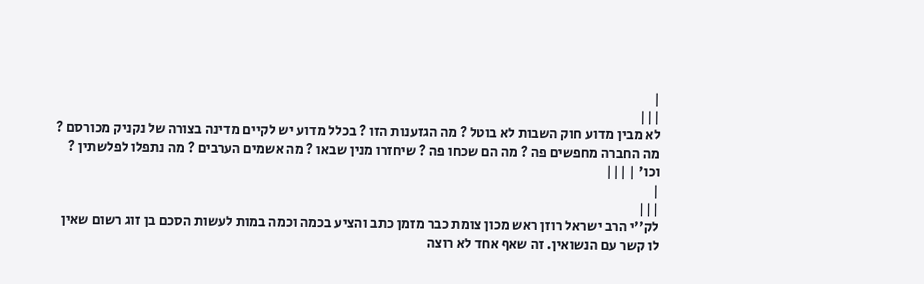|
|||
לא מבין מדוע חוק השבות לא בוטל ? מה הגזענות הזו ? בכלל מדוע יש לקיים מדינה בצורה של נקניק מכורסם ? מה החברה מחפשים פה ? מה הם שכחו פה ? שיחזרו מנין שבאו ? מה אשמים הערבים ? מה נתפלו לפלשתין ? וכו' | |||
|
|||
לק''י הרב ישראל רוזן ראש מכון צומת כבר מזמן כתב והציע בכמה וכמה במות לעשות הסכם בן זוג רשום שאין לו קשר עם הנשואין. זה שאף אחד לא רוצה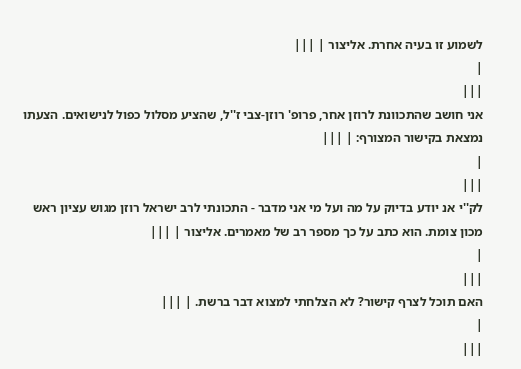לשמוע זו בעיה אחרת. אליצור | |||
|
|||
אני חושב שהתכוונת לרוזן אחר, פרופ' רוזן-צבי ז''ל, שהציע מסלול כפול לנישואים. הצעתו נמצאת בקישור המצורף: | |||
|
|||
לק''י אנ יודע בדיוק על מה ועל מי אני מדבר - התכונתי לרב ישראל רוזן מגוש עציון ראש מכון צומת. הוא כתב על כך מספר רב של מאמרים. אליצור | |||
|
|||
האם תוכל לצרף קישור? לא הצלחתי למצוא דבר ברשת. | |||
|
|||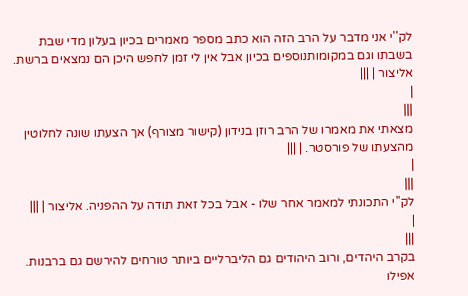לק''י אני מדבר על הרב הזה הוא כתב מספר מאמרים בכיון בעלון מדי שבת בשבתו וגם במקומותנוספים בכיון אבל אין לי זמן לחפש היכן הם נמצאים ברשת. אליצור | |||
|
|||
מצאתי את מאמרו של הרב רוזן בנידון (קישור מצורף) אך הצעתו שונה לחלוטין מהצעתו של פורסטר. | |||
|
|||
לק''י התכונתי למאמר אחר שלו - אבל בכל זאת תודה על ההפניה. אליצור | |||
|
|||
בקרב היהדים, ורוב היהודים גם הליברליים ביותר טורחים להירשם גם ברבנות. אפילו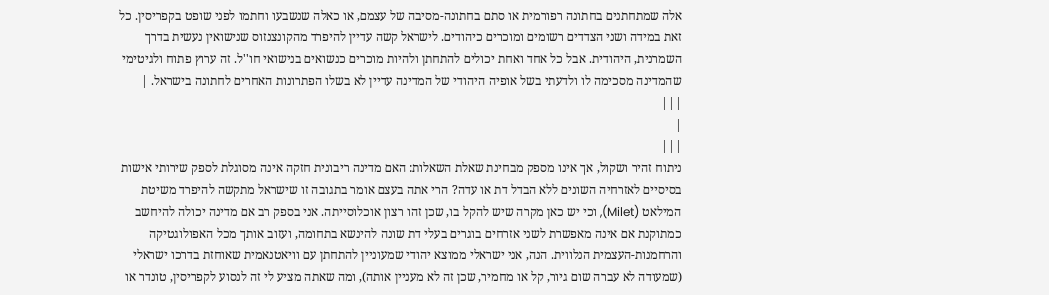אלה שמתחתנים בחתונה רפורמית או סתם בחתונה-מסיבה של עצמם, או כאלה שנשבעו וחתמו לפני שופט בקפריסין. כל זאת במידה ושני הצדדים רשומים ומוכרים כיהודים. לישראל קשה עדיין להיפרד מהקונצנזוס שנישואין נעשית בדרך השמרנית, היהודית. אבל כל אחד ואחת יכולים להתחתן ולהיות מוכרים כנשואים בנישואי חו''ל. זה ערוץ פתוח ולגיטימי שהמדינה מסכימה לו ולדעתי בשל אופיה היהודי של המדינה עדיין לא בשלו הפתרונות האחרים לחתונה בישראל. | |||
|
|||
ניתוח זהיר ושקול, אך אינו מספק מבחינת שאלת השאלות: האם מדינה ריבונית חזקה אינה מסוגלת לספק שירותי אישות בסיסיים לאזרחיה השונים ללא הבדל דת או עדה? הרי אתה בעצם אומר בתגובה זו שישראל מתקשה להיפרד משיטת המילאט (Milet), וכי יש כאן מקרה שיש להקל בו, שכן זהו רצון אוכלוסייתה. אני בספק רב אם מדינה יכולה להיחשב כמתוקנת אם אינה מאפשרת לשני אזרחים בוגרים בעלי דת שונה להינשא בתחומה, ועזוב אותך מכל האפולוגטיקה והרחמנות-העצמית הנלווית. הנה, אני ישראלי ממוצא יהודי שמעוניין להתחתן עם וויאטנאמית שאוחזת בדרכו ישראלי (שמעודה לא עברה שום גיור, קל או מחמיר, שכן זה לא מעניין אותה), ומה שאתה מציע לי זה לנסוע לקפריסין, טונדר או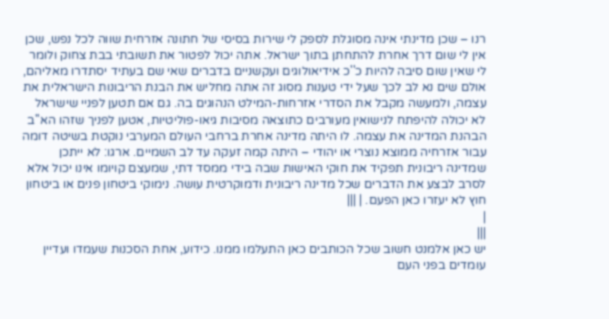רנו – שכן מדינתי אינה מסוגלת לספק לי שירות בסיסי של חתונה אזרחית שווה לכל נפש, שכן אין לי שום דרך אחרת להתחתן בתוך ישראל. אתה יכול לפטור את תשובתי בבת צחוק ולומר לי שאין שום סיבה להיות כ''כ אידיאולוגים ועקשניים בדברים שאי שם בעתיד יסתדרו מאליהם, אולם שים נא לב לכך שעל ידי טענות מסוג זה אתה מחליש את הבנת הריבונות הישראלית את עצמה, ולמעשה מקבל את הסדרי אזרחות-המילט הנהוגים בה. גם אם תטען לפניי שישראל לא יכולה להיפתח לנישואין מעורבים כתוצאה מסיבות גיאו-פוליטיות, אטען לפניך שזהו הא''ב הבהנת המדינה את עצמה. לו היתה מדינה אחרת ברחבי העולם המערבי נוקטת בשיטה דומה עבור אזרחיה ממוצא נוצרי או יהודי – היתה קמה זעקה עד לב השמיים. ארגו: לא ייתכן שמדינה ריבונית תפקיד את חוקי האישות שבה בידי ממסד דתי, שמעצם קויומו אינו יכול אלא לסרב לבצע את הדברים שכל מדינה ריבונית ודמוקרטית עושה. נימוקי ביטחון פנים או ביטחון חוץ לא יעזרו כאן הפעם. | |||
|
|||
יש כאן אלמנט חשוב שכל הכותבים כאן התעלמו ממנו. כידוע, אחת הסכנות שעמדו ועדיין עומדים בפני העם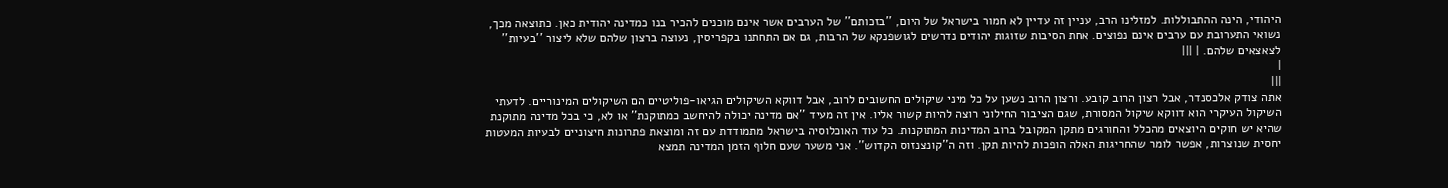היהודי, הינה ההתבוללות. למזלינו הרב, עניין זה עדיין לא חמור בישראל של היום, ''בזכותם'' של הערבים אשר אינם מוכנים להכיר בנו כמדינה יהודית כאן. כתוצאה מכך, נשואי התערובת עם ערבים אינם נפוצים. אחת הסיבות שזוגות יהודים נדרשים לגושפנקא של הרבות, גם אם התחתנו בקפריסין, נעוצה ברצון שלהם שלא ליצור ''בעיות'' לצאצאים שלהם. | |||
|
|||
אתה צודק אלכסנדר, אבל רצון הרוב קובע. ורצון הרוב נשען על כל מיני שיקולים החשובים לרוב, אבל דווקא השיקולים הגיאו-פוליטיים הם השיקולים המינוריים. לדעתי השיקול העיקרי הוא דווקא שיקול המסורת, שגם הציבור החילוני רוצה להיות קשור אליו. אין זה מעיד ''אם מדינה יכולה להיחשב כמתוקנת'' או לא, כי בכל מדינה מתוקנת שהיא יש חוקים היוצאים מהכלל והחורגים מתקן המקובל ברוב המדינות המתוקנות. כל עוד האוכלוסיה בישראל מתמודדת עם זה ומוצאת פתרונות חיצוניים לבעיות המעטות יחסית שנוצרות, אפשר לומר שהחריגות האלה הופכות להיות תקן. וזה ה''קונצנזוס הקדוש''. אני משער שעם חלוף הזמן המדינה תמצא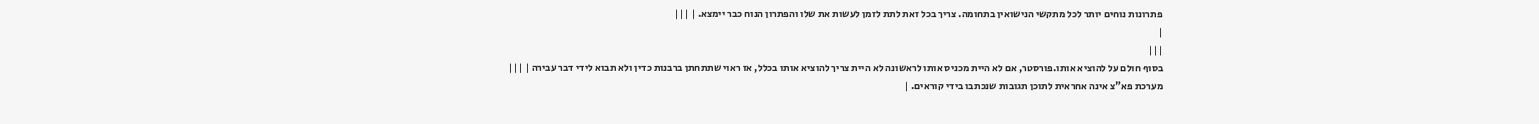פתרונות נוחים יותר לכל מתקשי הנישואין בתחומה. צריך בכל זאת לתת לזמן לעשות את שלו והפתרון הנוח כבר יימצא. | |||
|
|||
בסוף חולם על להוציא אותו.פורסטר, אם לא היית מכניס אותו לראשונה לא היית צריך להוציא אותו בכלל, אז ראוי שתתחתן ברבנות כדין ולא תבוא לידי דבר עבירה | |||
מערכת פא"צ אינה אחראית לתוכן תגובות שנכתבו בידי קוראים. |